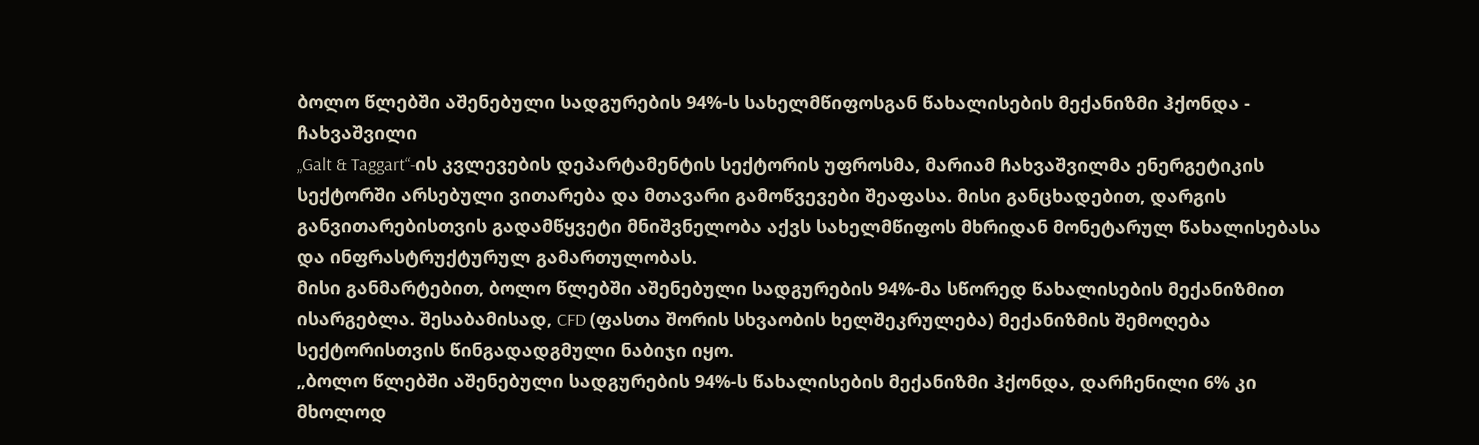ბოლო წლებში აშენებული სადგურების 94%-ს სახელმწიფოსგან წახალისების მექანიზმი ჰქონდა - ჩახვაშვილი
„Galt & Taggart“-ის კვლევების დეპარტამენტის სექტორის უფროსმა, მარიამ ჩახვაშვილმა ენერგეტიკის სექტორში არსებული ვითარება და მთავარი გამოწვევები შეაფასა. მისი განცხადებით, დარგის განვითარებისთვის გადამწყვეტი მნიშვნელობა აქვს სახელმწიფოს მხრიდან მონეტარულ წახალისებასა და ინფრასტრუქტურულ გამართულობას.
მისი განმარტებით, ბოლო წლებში აშენებული სადგურების 94%-მა სწორედ წახალისების მექანიზმით ისარგებლა. შესაბამისად, CFD (ფასთა შორის სხვაობის ხელშეკრულება) მექანიზმის შემოღება სექტორისთვის წინგადადგმული ნაბიჯი იყო.
„ბოლო წლებში აშენებული სადგურების 94%-ს წახალისების მექანიზმი ჰქონდა, დარჩენილი 6% კი მხოლოდ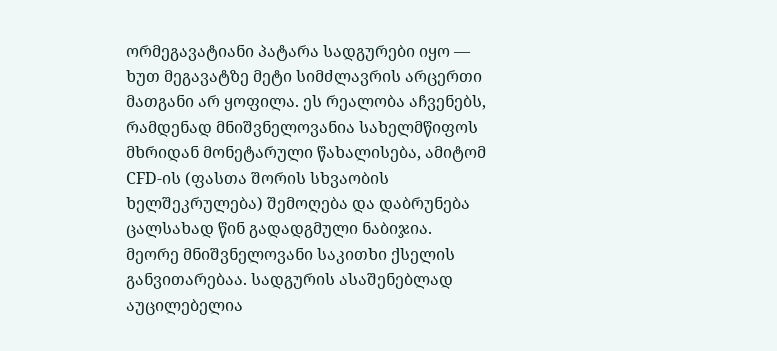ორმეგავატიანი პატარა სადგურები იყო — ხუთ მეგავატზე მეტი სიმძლავრის არცერთი მათგანი არ ყოფილა. ეს რეალობა აჩვენებს, რამდენად მნიშვნელოვანია სახელმწიფოს მხრიდან მონეტარული წახალისება, ამიტომ CFD-ის (ფასთა შორის სხვაობის ხელშეკრულება) შემოღება და დაბრუნება ცალსახად წინ გადადგმული ნაბიჯია.
მეორე მნიშვნელოვანი საკითხი ქსელის განვითარებაა. სადგურის ასაშენებლად აუცილებელია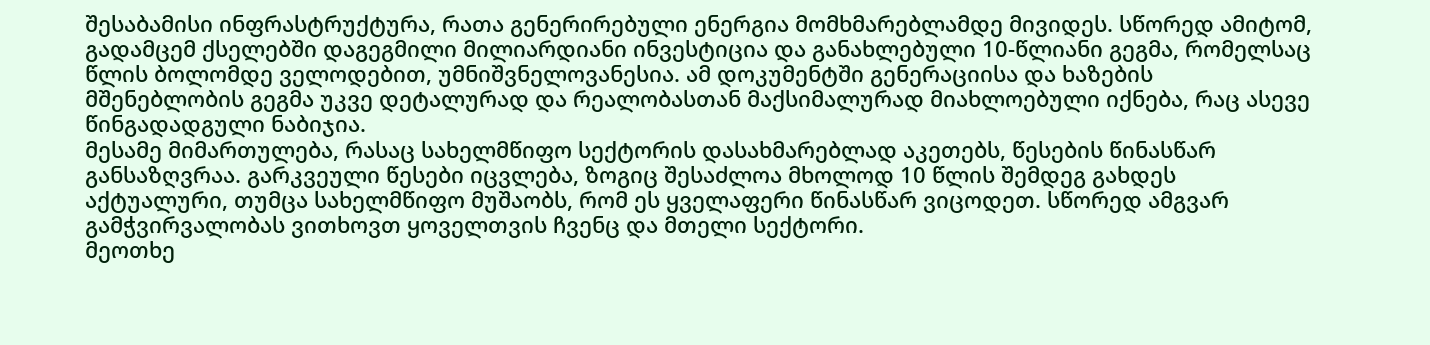შესაბამისი ინფრასტრუქტურა, რათა გენერირებული ენერგია მომხმარებლამდე მივიდეს. სწორედ ამიტომ, გადამცემ ქსელებში დაგეგმილი მილიარდიანი ინვესტიცია და განახლებული 10-წლიანი გეგმა, რომელსაც წლის ბოლომდე ველოდებით, უმნიშვნელოვანესია. ამ დოკუმენტში გენერაციისა და ხაზების მშენებლობის გეგმა უკვე დეტალურად და რეალობასთან მაქსიმალურად მიახლოებული იქნება, რაც ასევე წინგადადგული ნაბიჯია.
მესამე მიმართულება, რასაც სახელმწიფო სექტორის დასახმარებლად აკეთებს, წესების წინასწარ განსაზღვრაა. გარკვეული წესები იცვლება, ზოგიც შესაძლოა მხოლოდ 10 წლის შემდეგ გახდეს აქტუალური, თუმცა სახელმწიფო მუშაობს, რომ ეს ყველაფერი წინასწარ ვიცოდეთ. სწორედ ამგვარ გამჭვირვალობას ვითხოვთ ყოველთვის ჩვენც და მთელი სექტორი.
მეოთხე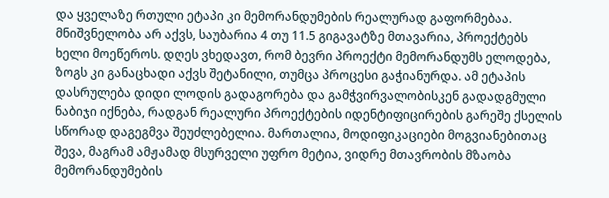და ყველაზე რთული ეტაპი კი მემორანდუმების რეალურად გაფორმებაა. მნიშვნელობა არ აქვს, საუბარია 4 თუ 11.5 გიგავატზე მთავარია, პროექტებს ხელი მოეწეროს. დღეს ვხედავთ, რომ ბევრი პროექტი მემორანდუმს ელოდება, ზოგს კი განაცხადი აქვს შეტანილი, თუმცა პროცესი გაჭიანურდა. ამ ეტაპის დასრულება დიდი ლოდის გადაგორება და გამჭვირვალობისკენ გადადგმული ნაბიჯი იქნება, რადგან რეალური პროექტების იდენტიფიცირების გარეშე ქსელის სწორად დაგეგმვა შეუძლებელია. მართალია, მოდიფიკაციები მოგვიანებითაც შევა, მაგრამ ამჟამად მსურველი უფრო მეტია, ვიდრე მთავრობის მზაობა მემორანდუმების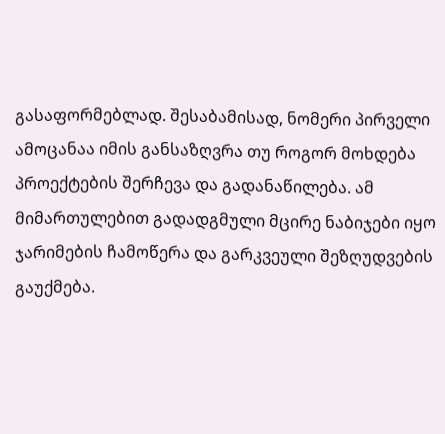გასაფორმებლად. შესაბამისად, ნომერი პირველი ამოცანაა იმის განსაზღვრა თუ როგორ მოხდება პროექტების შერჩევა და გადანაწილება. ამ მიმართულებით გადადგმული მცირე ნაბიჯები იყო ჯარიმების ჩამოწერა და გარკვეული შეზღუდვების გაუქმება.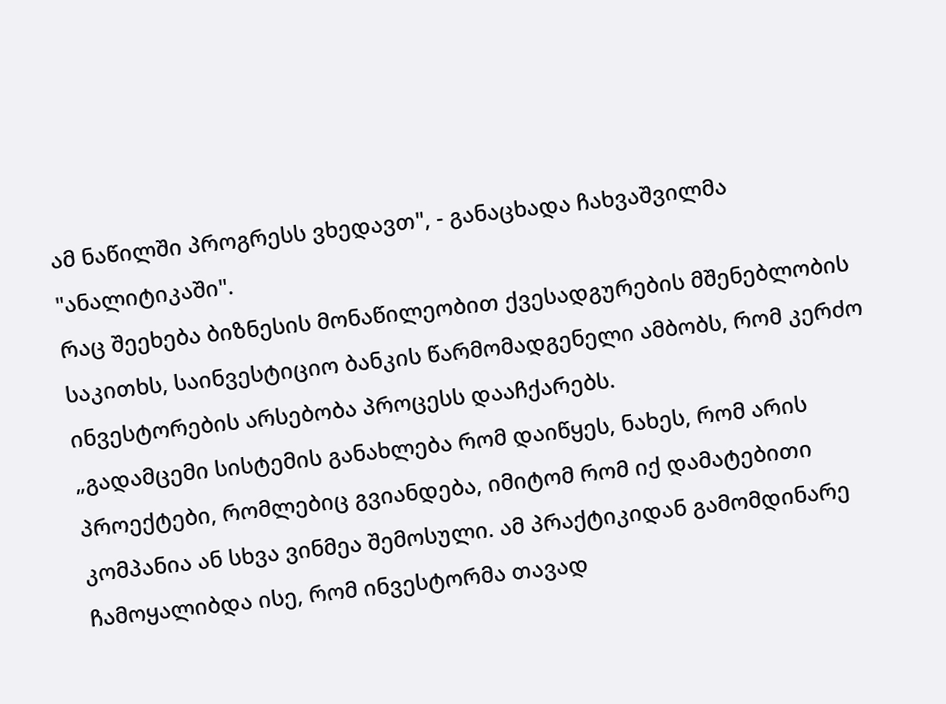ამ ნაწილში პროგრესს ვხედავთ", - განაცხადა ჩახვაშვილმა "ანალიტიკაში".
რაც შეეხება ბიზნესის მონაწილეობით ქვესადგურების მშენებლობის საკითხს, საინვესტიციო ბანკის წარმომადგენელი ამბობს, რომ კერძო ინვესტორების არსებობა პროცესს დააჩქარებს.
„გადამცემი სისტემის განახლება რომ დაიწყეს, ნახეს, რომ არის პროექტები, რომლებიც გვიანდება, იმიტომ რომ იქ დამატებითი კომპანია ან სხვა ვინმეა შემოსული. ამ პრაქტიკიდან გამომდინარე ჩამოყალიბდა ისე, რომ ინვესტორმა თავად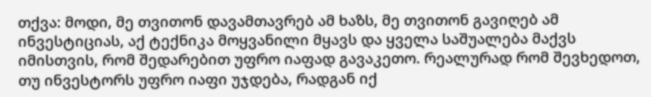თქვა: მოდი, მე თვითონ დავამთავრებ ამ ხაზს, მე თვითონ გავიღებ ამ ინვესტიციას, აქ ტექნიკა მოყვანილი მყავს და ყველა საშუალება მაქვს იმისთვის, რომ შედარებით უფრო იაფად გავაკეთო. რეალურად რომ შევხედოთ, თუ ინვესტორს უფრო იაფი უჯდება, რადგან იქ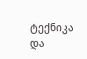ტექნიკა და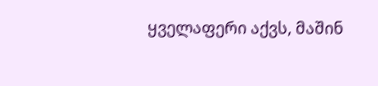ყველაფერი აქვს, მაშინ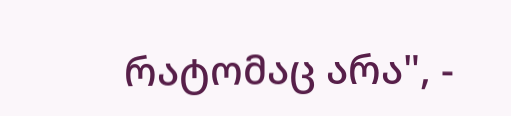რატომაც არა", -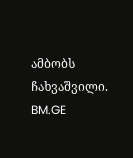ამბობს ჩახვაშვილი.
BM.GE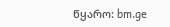წყარო: bm.ge